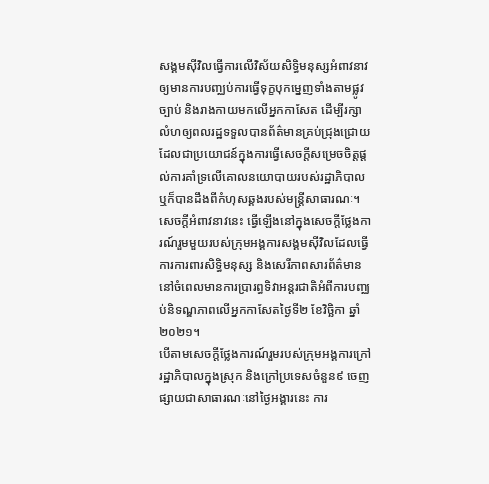សង្គមស៊ីវិលធ្វើការលើវិស័យសិទ្ធិមនុស្សអំពាវនាវឲ្យមានការបញ្ឈប់ការធ្វើទុក្ខបុកម្នេញទាំងតាមផ្លូវច្បាប់ និងរាងកាយមកលើអ្នកកាសែត ដើម្បីរក្សាលំហឲ្យពលរដ្ឋទទួលបានព័ត៌មានគ្រប់ជ្រុងជ្រោយដែលជាប្រយោជន៍ក្នុងការធ្វើសេចក្តីសម្រេចចិត្តផ្តល់ការគាំទ្រលើគោលនយោបាយរបស់រដ្ឋាភិបាល ឬក៏បានដឹងពីកំហុសឆ្គងរបស់មន្ត្រីសាធារណៈ។
សេចក្តីអំពាវនាវនេះ ធ្វើឡើងនៅក្នុងសេចក្តីថ្លែងការណ៍រួមមួយរបស់ក្រុមអង្គការសង្គមស៊ីវិលដែលធ្វើការការពារសិទ្ធិមនុស្ស និងសេរីភាពសារព័ត៌មាន នៅចំពេលមានការប្រារព្ធទិវាអន្តរជាតិអំពីការបញ្ឈប់និទណ្ឌភាពលើអ្នកកាសែតថ្ងៃទី២ ខែវិច្ឆិកា ឆ្នាំ២០២១។
បើតាមសេចក្តីថ្លែងការណ៍រួមរបស់ក្រុមអង្គការក្រៅរដ្ឋាភិបាលក្នុងស្រុក និងក្រៅប្រទេសចំនួន៩ ចេញផ្សាយជាសាធារណៈនៅថ្ងៃអង្គារនេះ ការ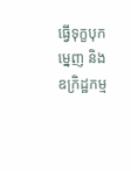ធ្វើទុក្ខបុកម្នេញ និងឧក្រិដ្ឋកម្ម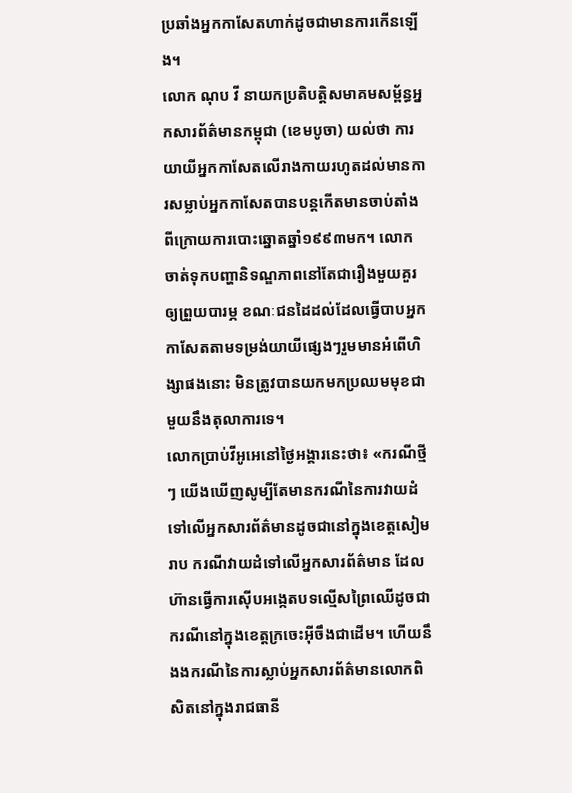ប្រឆាំងអ្នកកាសែតហាក់ដូចជាមានការកើនឡើង។
លោក ណុប វី នាយកប្រតិបត្តិសមាគមសម្ព័ន្ធអ្នកសារព័ត៌មានកម្ពុជា (ខេមបូចា) យល់ថា ការយាយីអ្នកកាសែតលើរាងកាយរហូតដល់មានការសម្លាប់អ្នកកាសែតបានបន្តកើតមានចាប់តាំងពីក្រោយការបោះឆ្នោតឆ្នាំ១៩៩៣មក។ លោកចាត់ទុកបញ្ហានិទណ្ឌភាពនៅតែជារឿងមួយគួរឲ្យព្រួយបារម្ភ ខណៈជនដៃដល់ដែលធ្វើបាបអ្នកកាសែតតាមទម្រង់យាយីផ្សេងៗរួមមានអំពើហិង្សាផងនោះ មិនត្រូវបានយកមកប្រឈមមុខជាមួយនឹងតុលាការទេ។
លោកប្រាប់វីអូអេនៅថ្ងៃអង្គារនេះថា៖ «ករណីថ្មីៗ យើងឃើញសូម្បីតែមានករណីនៃការវាយដំ ទៅលើអ្នកសារព័ត៌មានដូចជានៅក្នុងខេត្តសៀមរាប ករណីវាយដំទៅលើអ្នកសារព័ត៌មាន ដែលហ៊ានធ្វើការស៊ើបអង្កេតបទល្មើសព្រៃឈើដូចជាករណីនៅក្នុងខេត្តក្រចេះអ៊ីចឹងជាដើម។ ហើយនឹងងករណីនៃការស្លាប់អ្នកសារព័ត៌មានលោកពិសិតនៅក្នុងរាជធានី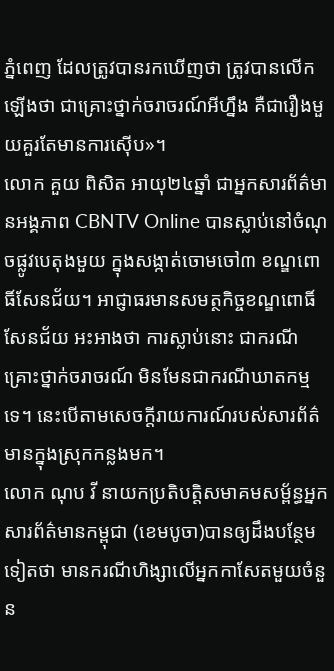ភ្នំពេញ ដែលត្រូវបានរកឃើញថា ត្រូវបានលើកឡើងថា ជាគ្រោះថ្នាក់ចរាចរណ៍អីហ្នឹង គឺជារឿងមួយគួរតែមានការស៊ើប»។
លោក គួយ ពិសិត អាយុ២៤ឆ្នាំ ជាអ្នកសារព័ត៌មានអង្គភាព CBNTV Online បានស្លាប់នៅចំណុចផ្លូវបេតុងមួយ ក្នុងសង្កាត់ចោមចៅ៣ ខណ្ឌពោធិ៍សែនជ័យ។ អាជ្ញាធរមានសមត្ថកិច្ចខណ្ឌពោធិ៍សែនជ័យ អះអាងថា ការស្លាប់នោះ ជាករណីគ្រោះថ្នាក់ចរាចរណ៍ មិនមែនជាករណីឃាតកម្មទេ។ នេះបើតាមសេចក្តីរាយការណ៍របស់សារព័ត៌មានក្នុងស្រុកកន្លងមក។
លោក ណុប វី នាយកប្រតិបត្តិសមាគមសម្ព័ន្ធអ្នកសារព័ត៌មានកម្ពុជា (ខេមបូចា)បានឲ្យដឹងបន្ថែមទៀតថា មានករណីហិង្សាលើអ្នកកាសែតមួយចំនួន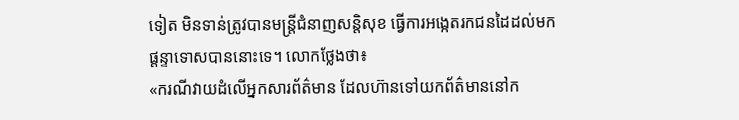ទៀត មិនទាន់ត្រូវបានមន្ត្រីជំនាញសន្តិសុខ ធ្វើការអង្កេតរកជនដៃដល់មកផ្តន្ទាទោសបាននោះទេ។ លោកថ្លែងថា៖
«ករណីវាយដំលើអ្នកសារព័ត៌មាន ដែលហ៊ានទៅយកព័ត៌មាននៅក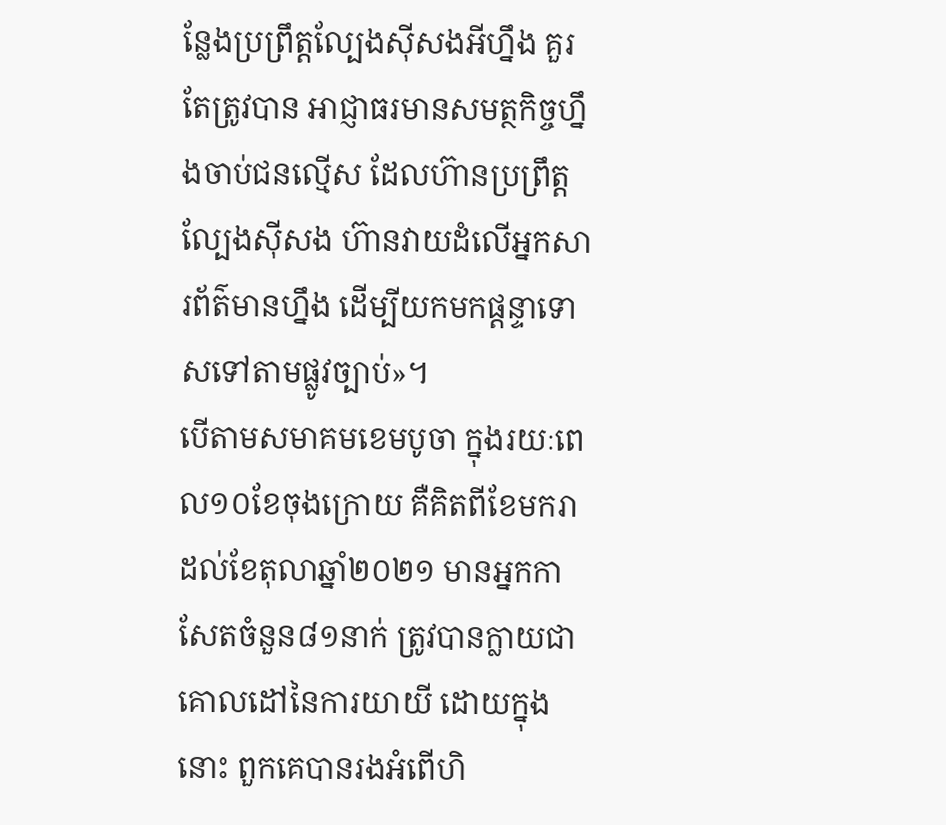ន្លែងប្រព្រឹត្តល្បែងស៊ីសងអីហ្នឹង គួរតែត្រូវបាន អាជ្ញាធរមានសមត្ថកិច្ចហ្នឹងចាប់ជនល្មើស ដែលហ៊ានប្រព្រឹត្តល្បែងស៊ីសង ហ៊ានវាយដំលើអ្នកសារព័ត៌មានហ្នឹង ដើម្បីយកមកផ្តន្ទាទោសទៅតាមផ្លូវច្បាប់»។
បើតាមសមាគមខេមបូចា ក្នុងរយៈពេល១០ខែចុងក្រោយ គឺគិតពីខែមករា ដល់ខែតុលាឆ្នាំ២០២១ មានអ្នកកាសែតចំនួន៨១នាក់ ត្រូវបានក្លាយជាគោលដៅនៃការយាយី ដោយក្នុងនោះ ពួកគេបានរងអំពើហិ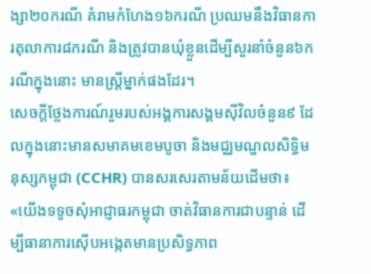ង្សា២០ករណី គំរាមកំហែង១៦ករណី ប្រឈមនឹងវិធានការតុលាការ៨ករណី និងត្រូវបានឃុំខ្លួនដើម្បីសួរនាំចំនួន៦ករណីក្នុងនោះ មានស្ត្រីម្នាក់ផងដែរ។
សេចក្តីថ្លែងការណ៍រួមរបស់អង្គការសង្គមស៊ីវិលចំនួន៩ ដែលក្នុងនោះមានសមាគមខេមបូចា និងមជ្ឈមណ្ឌលសិទ្ធិមនុស្សកម្ពុជា (CCHR) បានសរសេរតាមន័យដើមថា៖ «យើងទទូចសុំអាជ្ញាធរកម្ពុជា ចាត់វិធានការជាបន្ទាន់ ដើម្បីធានាការស៊ើបអង្កេតមានប្រសិទ្ធភាព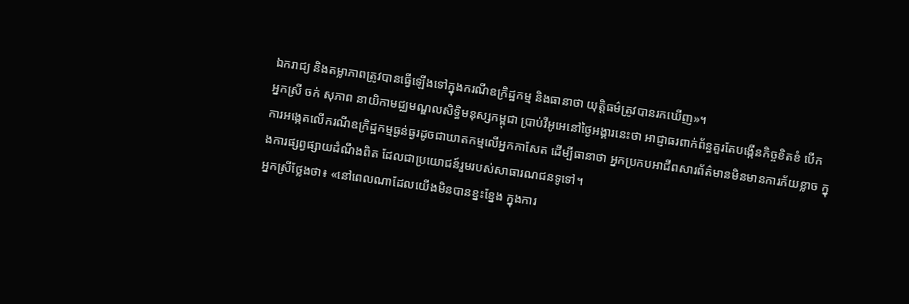ឯករាជ្យ និងតម្លាភាពត្រូវបានធ្វើឡើងទៅក្នុងករណីឧក្រិដ្ឋកម្ម និងធានាថា យុត្តិធម៌ត្រូវបានរកឃើញ»។
អ្នកស្រី ចក់ សុភាព នាយិកាមជ្ឈមណ្ឌលសិទ្ធិមនុស្សកម្ពុជា ប្រាប់វីអូអេនៅថ្ងៃអង្គារនេះថា អាជ្ញាធរពាក់ព័ន្ធគួរតែបង្កើនកិច្ចខិតខំ បើកការអង្កេតលើករណីឧក្រិដ្ឋកម្មធ្ងន់ធ្ងរដូចជាឃាតកម្មលើអ្នកកាសែត ដើម្បីធានាថា អ្នកប្រកបអាជីពសារព័ត៌មានមិនមានការភ័យខ្លាច ក្នុងការផ្សព្វផ្សាយដំណឹងពិត ដែលជាប្រយោជន៍រួមរបស់សាធារណជនទូទៅ។
អ្នកស្រីថ្លែងថា៖ «នៅពេលណាដែលយើងមិនបានខ្នះខ្នែង ក្នុងការ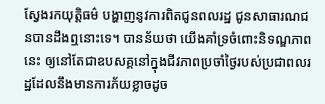ស្វែងរកយុត្តិធម៌ បង្ហាញនូវការពិតជូនពលរដ្ឋ ជូនសាធារណជនបានដឹងឮនោះទេ។ បានន័យថា យើងគាំទ្រចំពោះនិទណ្ឌភាពនេះ ឲ្យនៅតែជាឧបសគ្គនៅក្នុងជីវភាពប្រចាំថ្ងៃរបស់ប្រជាពលរដ្ឋដែលនឹងមានការភ័យខ្លាចដូច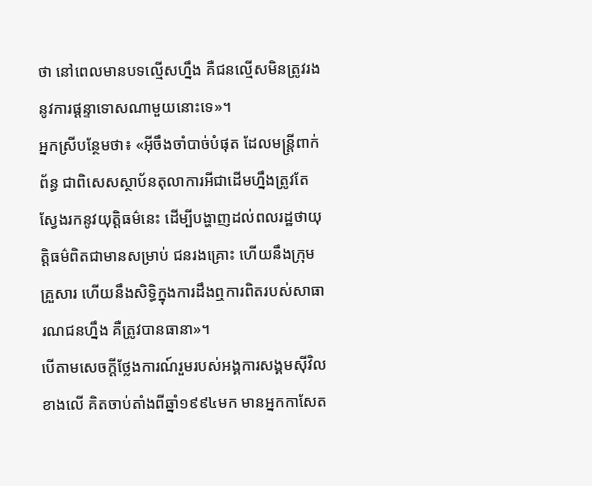ថា នៅពេលមានបទល្មើសហ្នឹង គឺជនល្មើសមិនត្រូវរងនូវការផ្តន្ទាទោសណាមួយនោះទេ»។
អ្នកស្រីបន្ថែមថា៖ «អ៊ីចឹងចាំបាច់បំផុត ដែលមន្ត្រីពាក់ព័ន្ធ ជាពិសេសស្ថាប័នតុលាការអីជាដើមហ្នឹងត្រូវតែស្វែងរកនូវយុត្តិធម៌នេះ ដើម្បីបង្ហាញដល់ពលរដ្ឋថាយុត្តិធម៌ពិតជាមានសម្រាប់ ជនរងគ្រោះ ហើយនឹងក្រុមគ្រួសារ ហើយនឹងសិទ្ធិក្នុងការដឹងឮការពិតរបស់សាធារណជនហ្នឹង គឺត្រូវបានធានា»។
បើតាមសេចក្តីថ្លែងការណ៍រួមរបស់អង្គការសង្គមស៊ីវិលខាងលើ គិតចាប់តាំងពីឆ្នាំ១៩៩៤មក មានអ្នកកាសែត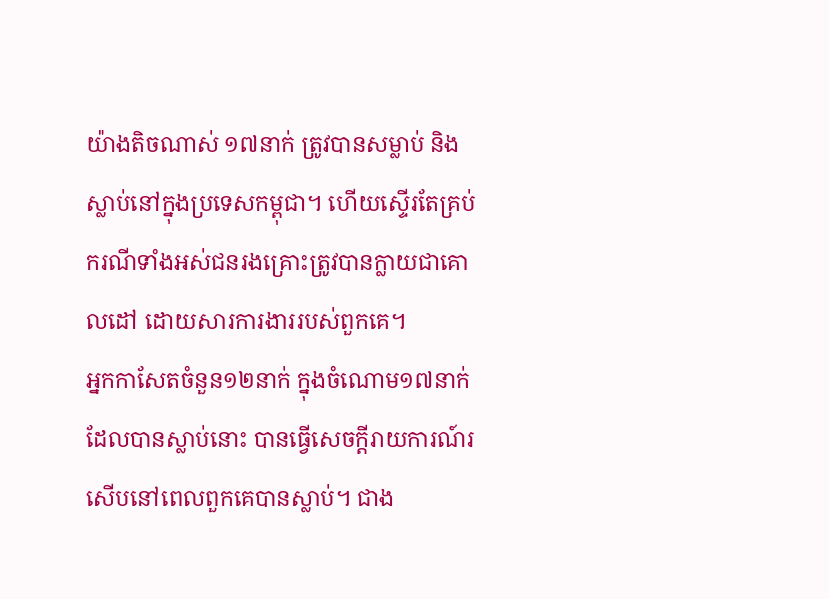យ៉ាងតិចណាស់ ១៧នាក់ ត្រូវបានសម្លាប់ និងស្លាប់នៅក្នុងប្រទេសកម្ពុជា។ ហើយស្ទើរតែគ្រប់ករណីទាំងអស់ជនរងគ្រោះត្រូវបានក្លាយជាគោលដៅ ដោយសារការងាររបស់ពួកគេ។
អ្នកកាសែតចំនួន១២នាក់ ក្នុងចំណោម១៧នាក់ដែលបានស្លាប់នោះ បានធ្វើសេចក្តីរាយការណ៍រសើបនៅពេលពួកគេបានស្លាប់។ ជាង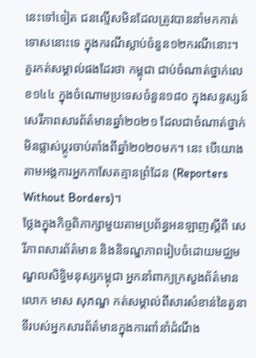នេះទៅទៀត ជនល្មើសមិនដែលត្រូវបាននាំមកកាត់ទោសនោះទេ ក្នុងករណីស្លាប់ចំនួន១២ករណីនោះ។
គួរកត់សម្គាល់ផងដែរថា កម្ពុជា ជាប់ចំណាត់ថ្នាក់លេខ១៤៤ ក្នុងចំណោមប្រទេសចំនួន១៨០ ក្នុងសន្ទស្សន៍សេរីភាពសារព័ត៌មានឆ្នាំ២០២១ ដែលជាចំណាត់ថ្នាក់មិនផ្លាស់ប្តូរចាប់តាំងពីឆ្នាំ២០២០មក។ នេះ បើយោងតាមអង្គការអ្នកកាសែតគ្មានព្រំដែន (Reporters Without Borders)។
ថ្លែងក្នុងកិច្ចពិភាក្សាមួយតាមប្រព័ន្ធអនឡាញស្តីពី សេរីភាពសារព័ត៌មាន និងនិទណ្ឌភាពរៀបចំដោយមជ្ឈមណ្ឌលសិទ្ធិមនុស្សកម្ពុជា អ្នកនាំពាក្យក្រសួងព័ត៌មាន លោក មាស សុភណ្ឌ កត់សម្គាល់ពីសារសំខាន់នៃតួនាទីរបស់អ្នកសារព័ត៌មានក្នុងការពាំនាំដំណឹង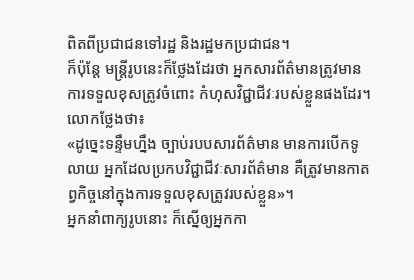ពិតពីប្រជាជនទៅរដ្ឋ និងរដ្ឋមកប្រជាជន។
ក៏ប៉ុន្តែ មន្ត្រីរូបនេះក៏ថ្លែងដែរថា អ្នកសារព័ត៌មានត្រូវមានការទទួលខុសត្រូវចំពោះ កំហុសវិជ្ជាជីវៈរបស់ខ្លួនផងដែរ។ លោកថ្លែងថា៖
«ដូច្នេះទន្ទឹមហ្នឹង ច្បាប់របបសារព័ត៌មាន មានការបើកទូលាយ អ្នកដែលប្រកបវិជ្ជាជីវៈសារព័ត៌មាន គឺត្រូវមានកាតព្វកិច្ចនៅក្នុងការទទួលខុសត្រូវរបស់ខ្លួន»។
អ្នកនាំពាក្យរូបនោះ ក៏ស្នើឲ្យអ្នកកា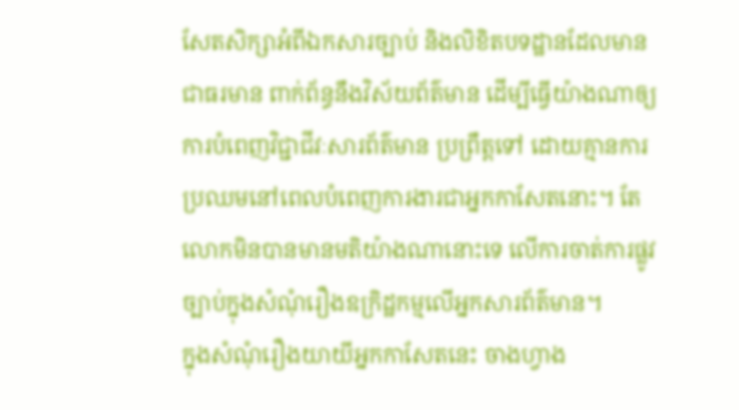សែតសិក្សាអំពីឯកសារច្បាប់ និងលិខិតបទដ្ឋានដែលមានជាធរមាន ពាក់ព័ន្ធនឹងវិស័យព័ត៌មាន ដើម្បីធ្វើយ៉ាងណាឲ្យការបំពេញវិជ្ជាជីវៈសារព័ត៌មាន ប្រព្រឹត្តទៅ ដោយគ្មានការប្រឈមនៅពេលបំពេញការងារជាអ្នកកាសែតនោះ។ តែលោកមិនបានមានមតិយ៉ាងណានោះទេ លើការចាត់ការផ្លូវច្បាប់ក្នុងសំណុំរឿងឧក្រិដ្ឋកម្មលើអ្នកសារព័ត៌មាន។
ក្នុងសំណុំរឿងយាយីអ្នកកាសែតនេះ ចាងហ្វាង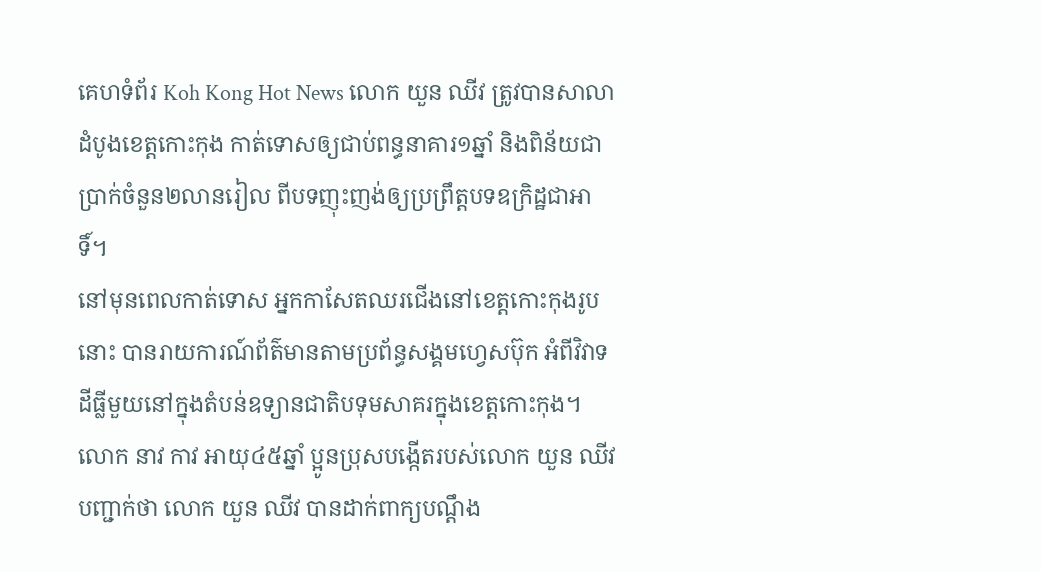គេហទំព័រ Koh Kong Hot News លោក យួន ឈីវ ត្រូវបានសាលាដំបូងខេត្តកោះកុង កាត់ទោសឲ្យជាប់ពន្ធនាគារ១ឆ្នាំ និងពិន័យជាប្រាក់ចំនួន២លានរៀល ពីបទញុះញង់ឲ្យប្រព្រឹត្តបទឧក្រិដ្ឋជាអាទិ៍។
នៅមុនពេលកាត់ទោស អ្នកកាសែតឈរជើងនៅខេត្តកោះកុងរូបនោះ បានរាយការណ៍ព័ត៌មានតាមប្រព័ន្ធសង្គមហ្វេសប៊ុក អំពីវិវាទដីធ្លីមួយនៅក្នុងតំបន់ឧទ្យានជាតិបទុមសាគរក្នុងខេត្តកោះកុង។
លោក នាវ កាវ អាយុ៤៥ឆ្នាំ ប្អូនប្រុសបង្កើតរបស់លោក យួន ឈីវ បញ្ជាក់ថា លោក យួន ឈីវ បានដាក់ពាក្យបណ្តឹង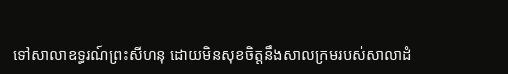ទៅសាលាឧទ្ធរណ៍ព្រះសីហនុ ដោយមិនសុខចិត្តនឹងសាលក្រមរបស់សាលាដំ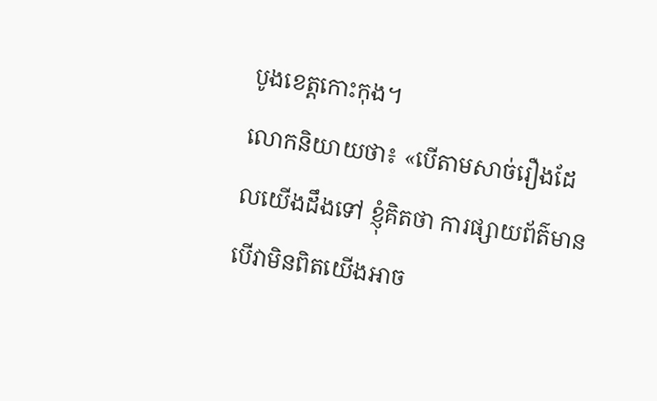បូងខេត្តកោះកុង។
លោកនិយាយថា៖ «បើតាមសាច់រឿងដែលយើងដឹងទៅ ខ្ញុំគិតថា ការផ្សាយព័ត៌មាន បើវាមិនពិតយើងអាច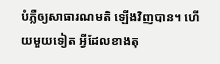បំភ្លឺឲ្យសាធារណមតិ ឡើងវិញបាន។ ហើយមួយទៀត អ្វីដែលខាងតុ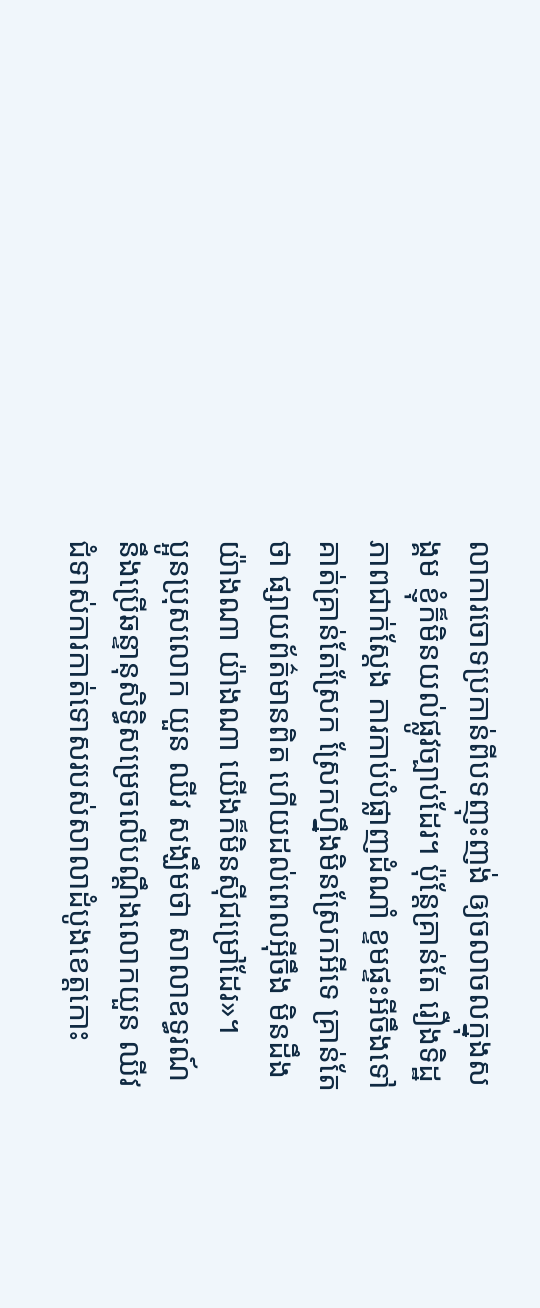លាការចោទប្រកាន់ពីបទញុះញង់ ឲ្យចលាចលក្នុងសង្គម ខ្ញុំក៏មិនយល់ផ្លូវច្បាប់ដែរ។ ប៉ុន្តែគ្រាន់តែ រឿងទិដ្ឋភាពជាក់ស្តែង ការកាប់បំផ្លាញដំណាំ ខ្ទមផ្ទះអីចឹងទៅ គាត់គ្រាន់តែស្រែក ស្រែកហ្នឹងមិនស្រែកអីទេ គ្រាន់តែថា ផ្សាយព័ត៌មានពិត ហើយដល់ពេលអ៊ីចឹង មិនដឹងយ៉ាងណា យ៉ាងណា យើងក៏មិនស៊ីជម្រៅដែរ»។
ប្អូនប្រុសលោក យួន ឈីវ សង្ឃឹមថា សាលាឧទ្ធរណ៍នឹងប្រើឆន្ទានុសិទ្ធិសម្រេចលើបណ្តឹងលោកយួន ឈីវ ជំទាស់ការកាត់ទោសរបស់សាលាដំបូងខេត្តកោះ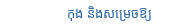កុង និងសម្រេចឱ្យ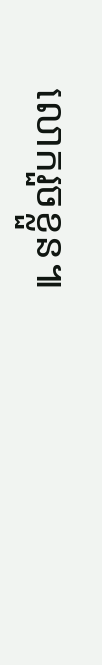លោករួចខ្លួន៕